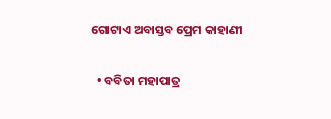ଗୋଟାଏ ଅବାସ୍ତବ ପ୍ରେମ କାହାଣୀ

  • ବବିତା ମହାପାତ୍ର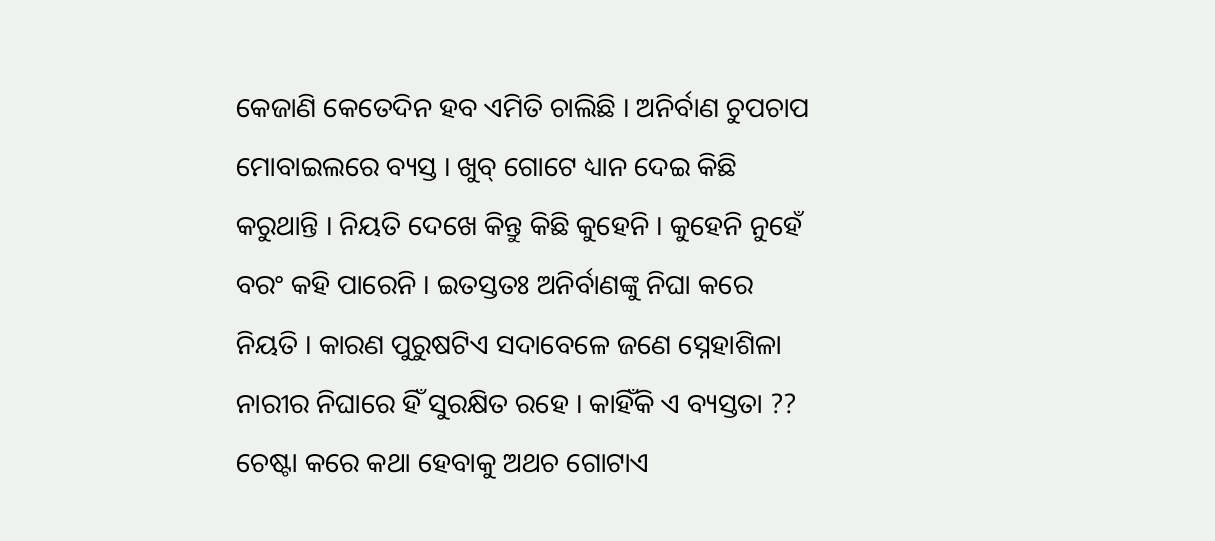କେଜାଣି କେତେଦିନ ହବ ଏମିତି ଚାଲିଛି । ଅନିର୍ବାଣ ଚୁପଚାପ ମୋବାଇଲରେ ବ୍ୟସ୍ତ । ଖୁବ୍‌ ଗୋଟେ ଧ୍ୟାନ ଦେଇ କିଛି କରୁଥାନ୍ତି । ନିୟତି ଦେଖେ କିନ୍ତୁ କିଛି କୁହେନି । କୁହେନି ନୁହେଁ ବରଂ କହି ପାରେନି । ଇତସ୍ତତଃ ଅନିର୍ବାଣଙ୍କୁ ନିଘା କରେ ନିୟତି । କାରଣ ପୁରୁଷଟିଏ ସଦାବେଳେ ଜଣେ ସ୍ନେହାଶିଳା ନାରୀର ନିଘାରେ ହିଁ ସୁରକ୍ଷିତ ରହେ । କାହିଁକି ଏ ବ୍ୟସ୍ତତା ?? ଚେଷ୍ଟା କରେ କଥା ହେବାକୁ ଅଥଚ ଗୋଟାଏ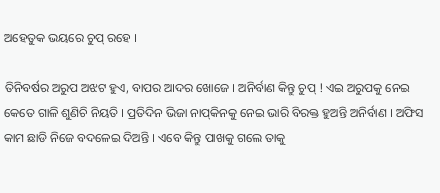ଅହେତୁକ ଭୟରେ ଚୁପ୍‌ ରହେ ।

ତିନିବର୍ଷର ଅରୁପ ଅଝଟ ହୁଏ, ବାପର ଆଦର ଖୋଜେ । ଅନିର୍ବାଣ କିନ୍ତୁ ଚୁପ୍‌ ! ଏଇ ଅରୁପକୁ ନେଇ କେତେ ଗାଳି ଶୁଣିଚି ନିୟତି । ପ୍ରତିଦିନ ଭିଜା ନାପ୍‌କିନକୁ ନେଇ ଭାରି ବିରକ୍ତ ହୁଅନ୍ତି ଅନିର୍ବାଣ । ଅଫିସ କାମ ଛାଡି ନିଜେ ବଦଳେଇ ଦିଅନ୍ତି । ଏବେ କିନ୍ତୁ ପାଖକୁ ଗଲେ ତାକୁ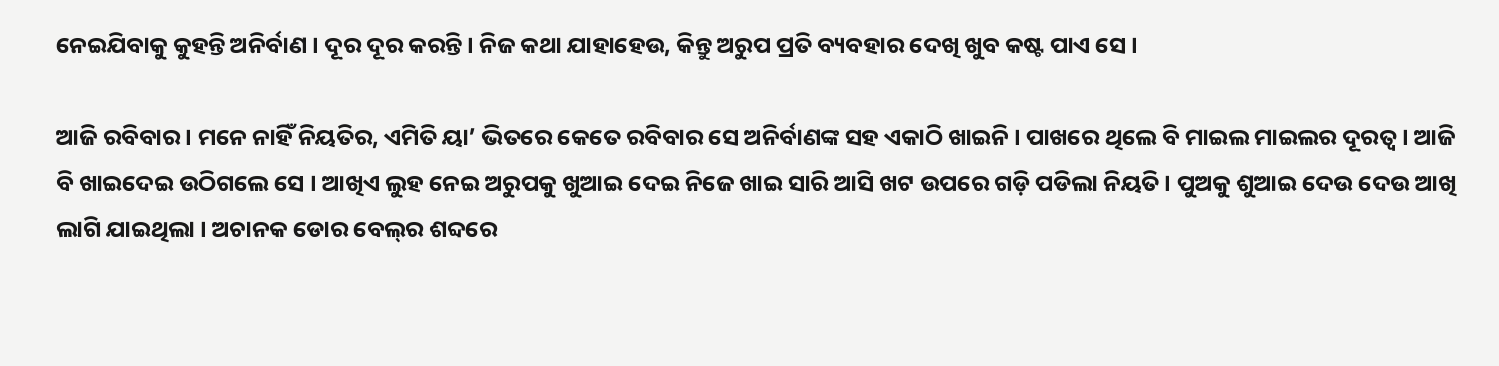ନେଇଯିବାକୁ କୁହନ୍ତି ଅନିର୍ବାଣ । ଦୂର ଦୂର କରନ୍ତି। ନିଜ କଥା ଯାହାହେଉ, କିନ୍ତୁ ଅରୁପ ପ୍ରତି ବ୍ୟବହାର ଦେଖି ଖୁବ କଷ୍ଟ ପାଏ ସେ ।

ଆଜି ରବିବାର । ମନେ ନାହିଁ ନିୟତିର, ଏମିତି ୟା’ ଭିତରେ କେତେ ରବିବାର ସେ ଅନିର୍ବାଣଙ୍କ ସହ ଏକାଠି ଖାଇନି । ପାଖରେ ଥିଲେ ବି ମାଇଲ ମାଇଲର ଦୂରତ୍ୱ । ଆଜି ବି ଖାଇଦେଇ ଉଠିଗଲେ ସେ । ଆଖିଏ ଲୁହ ନେଇ ଅରୁପକୁ ଖୁଆଇ ଦେଇ ନିଜେ ଖାଇ ସାରି ଆସି ଖଟ ଉପରେ ଗଡ଼ି ପଡିଲା ନିୟତି । ପୁଅକୁ ଶୁଆଇ ଦେଉ ଦେଉ ଆଖି ଲାଗି ଯାଇଥିଲା । ଅଚାନକ ଡୋର ବେଲ୍‌ର ଶବ୍ଦରେ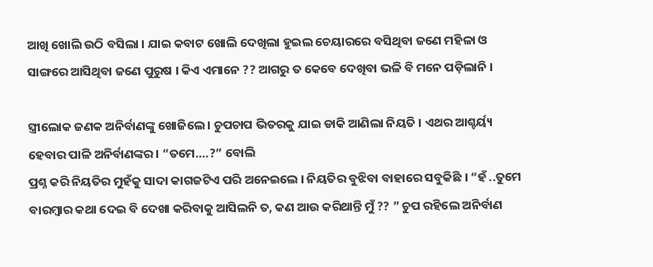ଆଖି ଖୋଲି ଉଠି ବସିଲା । ଯାଇ କବାଟ ଖୋଲି ଦେଖିଲା ହୁଇଲ ଚେୟାରରେ ବସିଥିବା ଜଣେ ମହିଳା ଓ ସାଙ୍ଗରେ ଆସିଥିବା ଜଣେ ପୁରୁଷ । କିଏ ଏମାନେ ?? ଆଗରୁ ତ କେବେ ଦେଖିବା ଭଳି ବି ମନେ ପଡ଼ିଲାନି ।

ସ୍ତ୍ରୀଲୋକ ଜଣକ ଅନିର୍ବାଣଙ୍କୁ ଖୋଜିଲେ । ଚୁପଚାପ ଭିତରକୁ ଯାଇ ଡାକି ଆଣିଲା ନିୟତି । ଏଥର ଆଶ୍ଚର୍ୟ୍ୟ ହେବାର ପାଳି ଅନିର୍ବାଣଙ୍କର । “ତମେ….?” ବୋଲି
ପ୍ରଶ୍ନ କରି ନିୟତିର ମୁହଁକୁ ସାଦା କାଗଜଟିଏ ପରି ଅନେଇଲେ । ନିୟତିର ବୁଝିବା ବାହାରେ ସବୁକିଛି । “ହଁ ..ତୁମେ ବାରମ୍ବାର କଥା ଦେଇ ବି ଦେଖା କରିବାକୁ ଆସିଲନି ତ, କଣ ଆଉ କରିଥାନ୍ତି ମୁଁ ?? ” ଚୁପ ରହିଲେ ଅନିର୍ବାଣ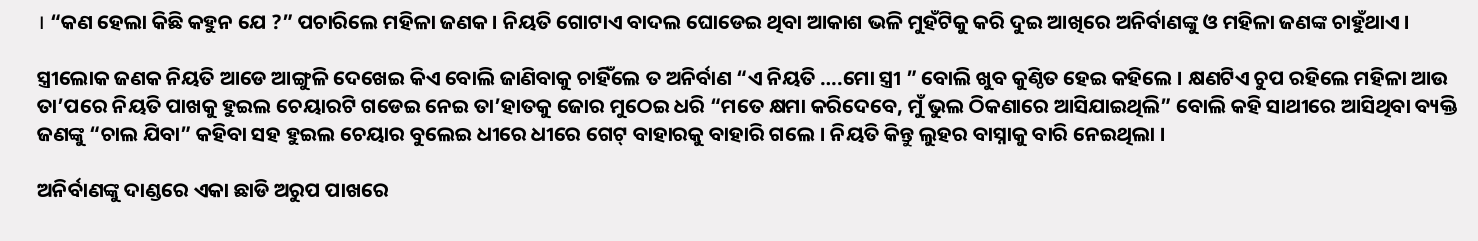। “କଣ ହେଲା କିଛି କହୁନ ଯେ ?” ପଚାରିଲେ ମହିଳା ଜଣକ । ନିୟତି ଗୋଟାଏ ବାଦଲ ଘୋଡେଇ ଥିବା ଆକାଶ ଭଳି ମୁହଁଟିକୁ କରି ଦୁଇ ଆଖିରେ ଅନିର୍ବାଣଙ୍କୁ ଓ ମହିଳା ଜଣଙ୍କ ଚାହୁଁଥାଏ ।

ସ୍ତ୍ରୀଲୋକ ଜଣକ ନିୟତି ଆଡେ ଆଙ୍ଗୁଳି ଦେଖେଇ କିଏ ବୋଲି ଜାଣିବାକୁ ଚାହିଁଲେ ତ ଅନିର୍ବାଣ “ଏ ନିୟତି ….ମୋ ସ୍ତ୍ରୀ ” ବୋଲି ଖୁବ କୁଣ୍ଠିତ ହେଇ କହିଲେ । କ୍ଷଣଟିଏ ଚୁପ ରହିଲେ ମହିଳା ଆଉ ତା’ପରେ ନିୟତି ପାଖକୁ ହୁଇଲ ଚେୟାରଟି ଗଡେଇ ନେଇ ତା’ହାତକୁ ଜୋର ମୁଠେଇ ଧରି “ମତେ କ୍ଷମା କରିଦେବେ, ମୁଁ ଭୁଲ ଠିକଣାରେ ଆସିଯାଇଥିଲି” ବୋଲି କହି ସାଥୀରେ ଆସିଥିବା ବ୍ୟକ୍ତି ଜଣଙ୍କୁ “ଚାଲ ଯିବା” କହିବା ସହ ହୁଇଲ ଚେୟାର ବୁଲେଇ ଧୀରେ ଧୀରେ ଗେଟ୍‌ ବାହାରକୁ ବାହାରି ଗଲେ । ନିୟତି କିନ୍ତୁ ଲୁହର ବାସ୍ନାକୁ ବାରି ନେଇଥିଲା ।

ଅନିର୍ବାଣଙ୍କୁ ଦାଣ୍ଡରେ ଏକା ଛାଡି ଅରୁପ ପାଖରେ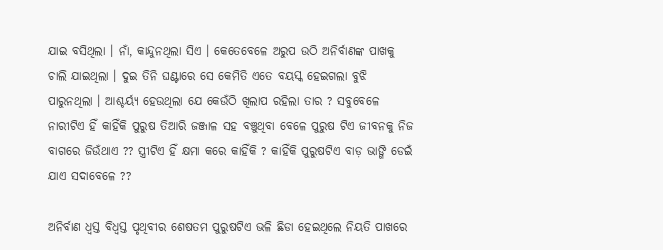ଯାଇ ବସିଥିଲା । ନାଁ, କାନ୍ଦୁନଥିଲା ସିଏ । କେତେବେଳେ ଅରୁପ ଉଠି ଅନିର୍ବାଣଙ୍କ ପାଖକୁ ଚାଲି ଯାଇଥିଲା । ଦୁଇ ତିନି ଘଣ୍ଟାରେ ସେ କେମିତି ଏତେ ବୟସ୍କ ହେଇଗଲା ବୁଝି ପାରୁନଥିଲା । ଆଶ୍ଚର୍ୟ୍ୟ ହେଉଥିଲା ଯେ କେଉଁଠି ଖିଲାପ ରହିଲା ତାର ? ସବୁବେଳେ ନାରୀଟିଏ ହିଁ କାହିଁକି ପୁରୁଷ ତିଆରି ଜଞ୍ଜାଳ ସହ ବଞ୍ଚୁଥିବା ବେଳେ ପୁରୁଷ ଟିଏ ଜୀବନକୁ ନିଜ ବାଗରେ ଜିଉଁଥାଏ ?? ସ୍ତ୍ରୀଟିଏ ହିଁ କ୍ଷମା କରେ କାହିଁକି ? କାହିଁକି ପୁରୁଷଟିଏ ବାଡ଼ ଭାଙ୍ଗି ଡେଇଁ ଯାଏ ସଦାବେଳେ ??

ଅନିର୍ବାଣ ଧ୍ୱସ୍ତ ବିଧ୍ୱସ୍ତ ପୃଥିବୀର ଶେଷତମ ପୁରୁଷଟିଏ ଭଳି ଛିଡା ହେଇଥିଲେ ନିୟତି ପାଖରେ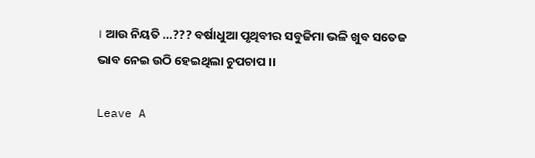। ଆଉ ନିୟତି …??? ବର୍ଷାଧୁଆ ପୃଥିବୀର ସବୁଜିମା ଭଳି ଖୁବ ସତେଜ ଭାବ ନେଇ ଉଠି ହେଇଥିଲା ଚୁପଚାପ ।।

Leave A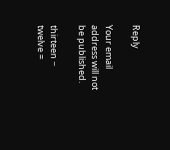Reply

Your email address will not be published.

thirteen − twelve =